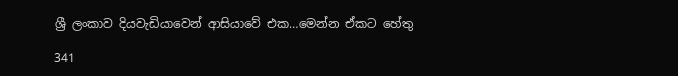ශ්‍රී ලංකාව දියවැඩියාවෙන් ආසියාවේ එක…මෙන්න ඒකට හේතු

341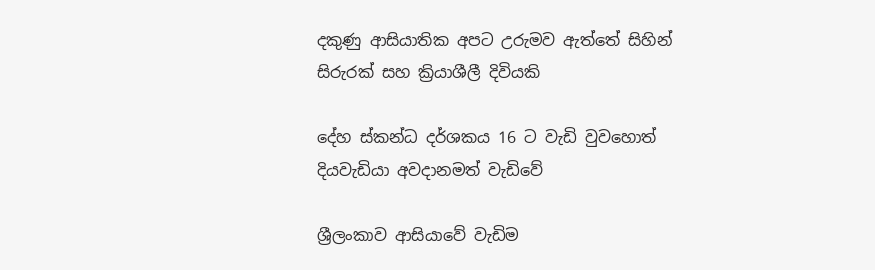දකුණු ආසියාතික අපට උරුමව ඇත්තේ සිහින් සිරුරක් සහ ක්‍රියාශීලී දිවියකි

දේහ ස්කන්ධ දර්ශකය 16 ට වැඩි වුවහොත් දියවැඩියා අවදානමත් වැඩිවේ

ශ්‍රීලංකාව ආසියාවේ වැඩිම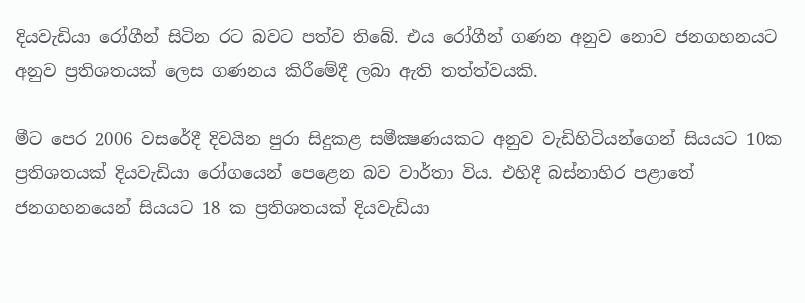දියවැඩියා රෝගීන් සිටින රට බවට පත්ව තිබේ. එය රෝගීන් ගණන අනුව නොව ජනගහනයට අනුව ප්‍රතිශතයක් ලෙස ගණනය කිරීමේදී ලබා ඇති තත්ත්වයකි.

මීට පෙර 2006 වසරේදී දිවයින පුරා සිදුකළ සමීක්‍ෂණයකට අනුව වැඩිහිටියන්ගෙන් සියයට 10ක ප්‍රතිශතයක් දියවැඩියා රෝගයෙන් පෙළෙන බව වාර්තා විය. එහිදී බස්නාහිර පළාතේ ජනගහනයෙන් සියයට 18 ක ප්‍රතිශතයක් දියවැඩියා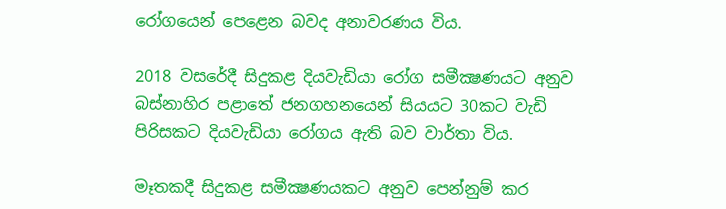රෝගයෙන් පෙළෙන බවද අනාවරණය විය.

2018 වසරේදී සිදුකළ දියවැඩියා රෝග සමීක්‍ෂණයට අනුව බස්නාහිර පළාතේ ජනගහනයෙන් සියයට 30කට වැඩි පිරිසකට දියවැඩියා රෝගය ඇති බව වාර්තා විය.

මෑතකදී සිදුකළ සමීක්‍ෂණයකට අනුව පෙන්නුම් කර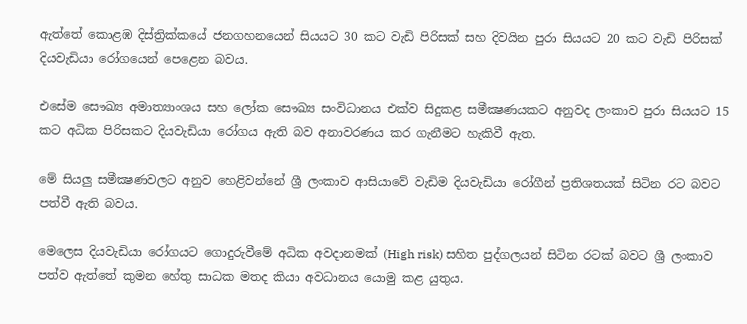ඇත්තේ කොළඹ දිස්ත්‍රික්කයේ ජනගහනයෙන් සියයට 30 කට වැඩි පිරිසක් සහ දිවයින පුරා සියයට 20 කට වැඩි පිරිසක් දියවැඩියා රෝගයෙන් පෙළෙන බවය.

එසේම සෞඛ්‍ය අමාත්‍යාංශය සහ ලෝක සෞඛ්‍ය සංවිධානය එක්ව සිදුකළ සමීක්‍ෂණයකට අනුවද ලංකාව පුරා සියයට 15 කට අධික පිරිසකට දියවැඩියා රෝගය ඇති බව අනාවරණය කර ගැනීමට හැකිවී ඇත.

මේ සියලු සමීක්‍ෂණවලට අනුව හෙළිවන්නේ ශ්‍රී ලංකාව ආසියාවේ වැඩිම දියවැඩියා රෝගීන් ප්‍රතිශතයක් සිටින රට බවට පත්වී ඇති බවය.

මෙලෙස දියවැඩියා රෝගයට ගොදුරුවීමේ අධික අවදානමක් (High risk) සහිත පුද්ගලයන් සිටින රටක් බවට ශ්‍රී ලංකාව පත්ව ඇත්තේ කුමන හේතු සාධක මතද කියා අවධානය යොමු කළ යුතුය.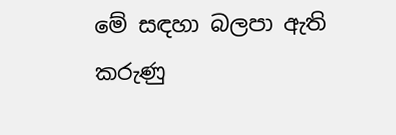මේ සඳහා බලපා ඇති කරුණු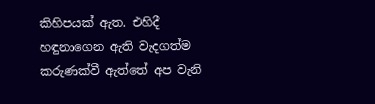කිහිපයක් ඇත. එහිදී හඳුනාගෙන ඇති වැදගත්ම කරුණක්වී ඇත්තේ අප වැනි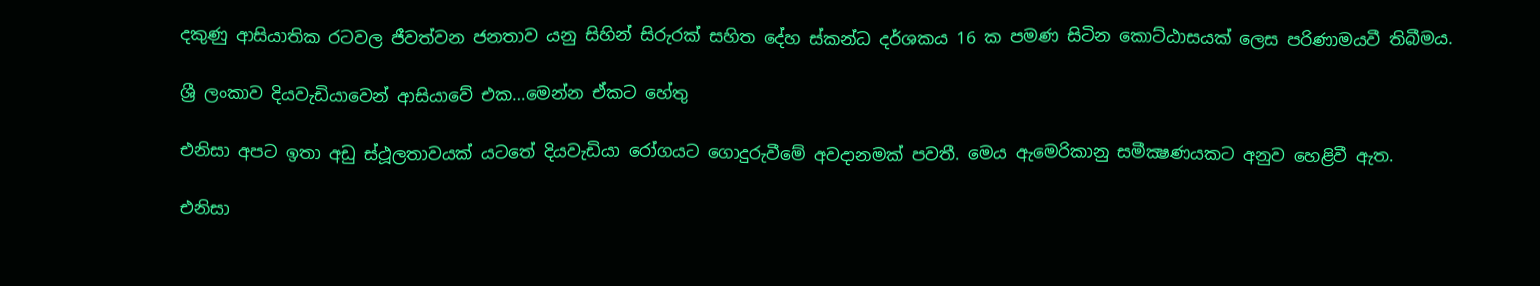දකුණු ආසියාතික රටවල ජීවත්වන ජනතාව යනු සිහින් සිරුරක් සහිත දේහ ස්කන්ධ දර්ශකය 16 ක පමණ සිටින කොට්ඨාසයක් ලෙස පරිණාමයවී තිබීමය.

ශ්‍රී ලංකාව දියවැඩියාවෙන් ආසියාවේ එක…මෙන්න ඒකට හේතු

එනිසා අපට ඉතා අඩු ස්ථූලතාවයක් යටතේ දියවැඩියා රෝගයට ගොදුරුවීමේ අවදානමක් පවතී. මෙය ඇමෙරිකානු සමීක්‍ෂණයකට අනුව හෙළිවී ඇත.

එනිසා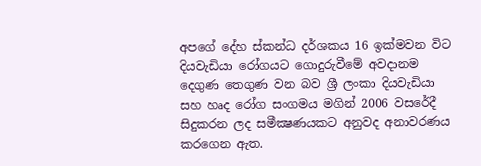අපගේ දේහ ස්කන්ධ දර්ශකය 16 ඉක්මවන විට දියවැඩියා රෝගයට ගොදුරුවීමේ අවදානම දෙගුණ තෙගුණ වන බව ශ්‍රී ලංකා දියවැඩියා සහ හෘද රෝග සංගමය මගින් 2006 වසරේදී සිදුකරන ලද සමීක්‍ෂණයකට අනුවද අනාවරණය කරගෙන ඇත.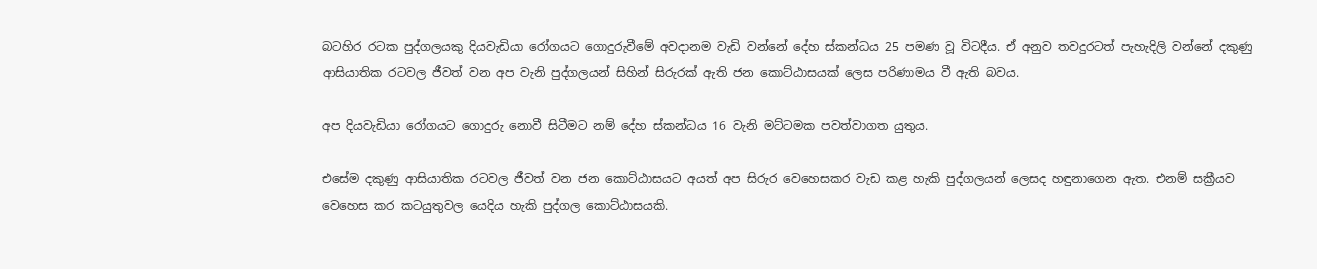බටහිර රටක පුද්ගලයකු දියවැඩියා රෝගයට ගොදුරුවීමේ අවදානම වැඩි වන්නේ දේහ ස්කන්ධය 25 පමණ වූ විටදීය. ඒ අනුව තවදුරටත් පැහැදිලි වන්නේ දකුණු ආසියාතික රටවල ජීවත් වන අප වැනි පුද්ගලයන් සිහින් සිරුරක් ඇති ජන කොට්ඨාසයක් ලෙස පරිණාමය වී ඇති බවය.

අප දියවැඩියා රෝගයට ගොදුරු නොවී සිටීමට නම් දේහ ස්කන්ධය 16 වැනි මට්ටමක පවත්වාගත යුතුය.

එසේම දකුණු ආසියාතික රටවල ජීවත් වන ජන කොට්ඨාසයට අයත් අප සිරුර වෙහෙසකර වැඩ කළ හැකි පුද්ගලයන් ලෙසද හඳුනාගෙන ඇත. එනම් සක්‍රීයව වෙහෙස කර කටයුතුවල යෙදිය හැකි පුද්ගල කොට්ඨාසයකි.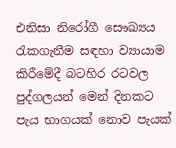එනිසා නිරෝගී සෞඛ්‍යය රැකගැනීම සඳහා ව්‍යායාම කිරීමේදී බටහිර රටවල පුද්ගලයන් මෙන් දිනකට පැය භාගයක් නොව පැයක්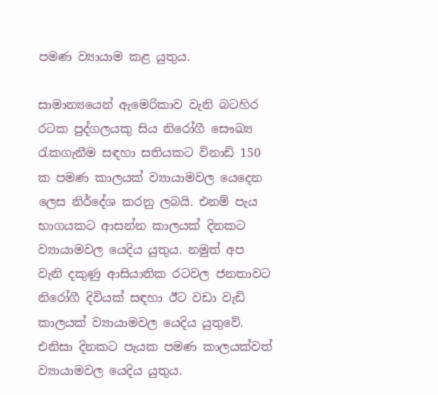පමණ ව්‍යායාම කළ යුතුය.

සාමාන්‍යයෙන් ඇමෙරිකාව වැනි බටහිර රටක පුද්ගලයකු සිය නිරෝගී සෞඛ්‍ය රැකගැනීම සඳහා සතියකට විනාඩි 150 ක පමණ කාලයක් ව්‍යායාමවල යෙදෙන ලෙස නිර්දේශ කරනු ලබයි. එනම් පැය භාගයකට ආසන්න කාලයක් දිනකට ව්‍යායාමවල යෙදිය යුතුය. නමුත් අප වැනි දකුණු ආසියාතික රටවල ජනතාවට නිරෝගී දිවියක් සඳහා ඊට වඩා වැඩි කාලයක් ව්‍යායාමවල යෙදිය යුතුවේ. එනිසා දිනකට පැයක පමණ කාලයක්වත් ව්‍යායාමවල යෙදිය යුතුය.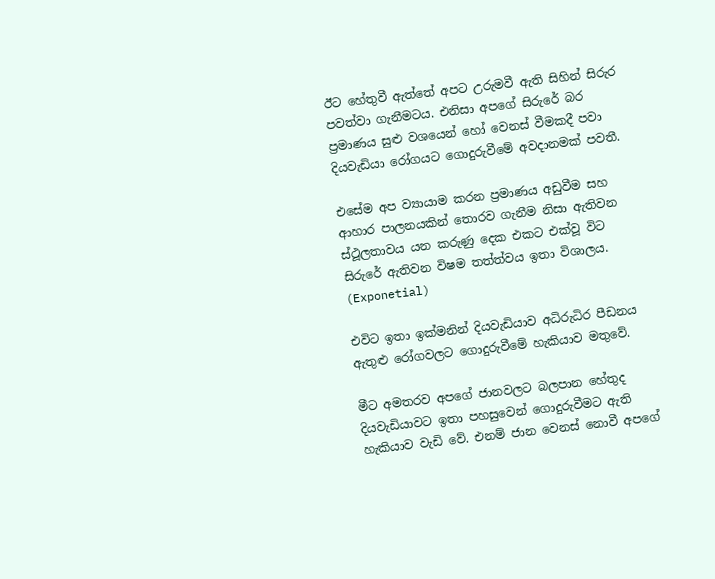ඊට හේතුවී ඇත්තේ අපට උරුමවී ඇති සිහින් සිරුර පවත්වා ගැනීමටය. එනිසා අපගේ සිරුරේ බර ප්‍රමාණය සුළු වශයෙන් හෝ වෙනස් වීමකදී පවා දියවැඩියා රෝගයට ගොදුරුවීමේ අවදානමක් පවතී.

එසේම අප ව්‍යායාම කරන ප්‍රමාණය අඩුවීම සහ ආහාර පාලනයකින් තොරව ගැනීම නිසා ඇතිවන ස්ථූලතාවය යන කරුණු දෙක එකට එක්වූ විට සිරුරේ ඇතිවන විෂම තත්ත්වය ඉතා විශාලය. (Exponetial)

එවිට ඉතා ඉක්මනින් දියවැඩියාව අධිරුධිර පීඩනය ඇතුළු රෝගවලට ගොදුරුවීමේ හැකියාව මතුවේ.

මීට අමතරව අපගේ ජානවලට බලපාන හේතුද දියවැඩියාවට ඉතා පහසුවෙන් ගොදුරුවීමට ඇති හැකියාව වැඩි වේ. එනම් ජාන වෙනස් නොවී අපගේ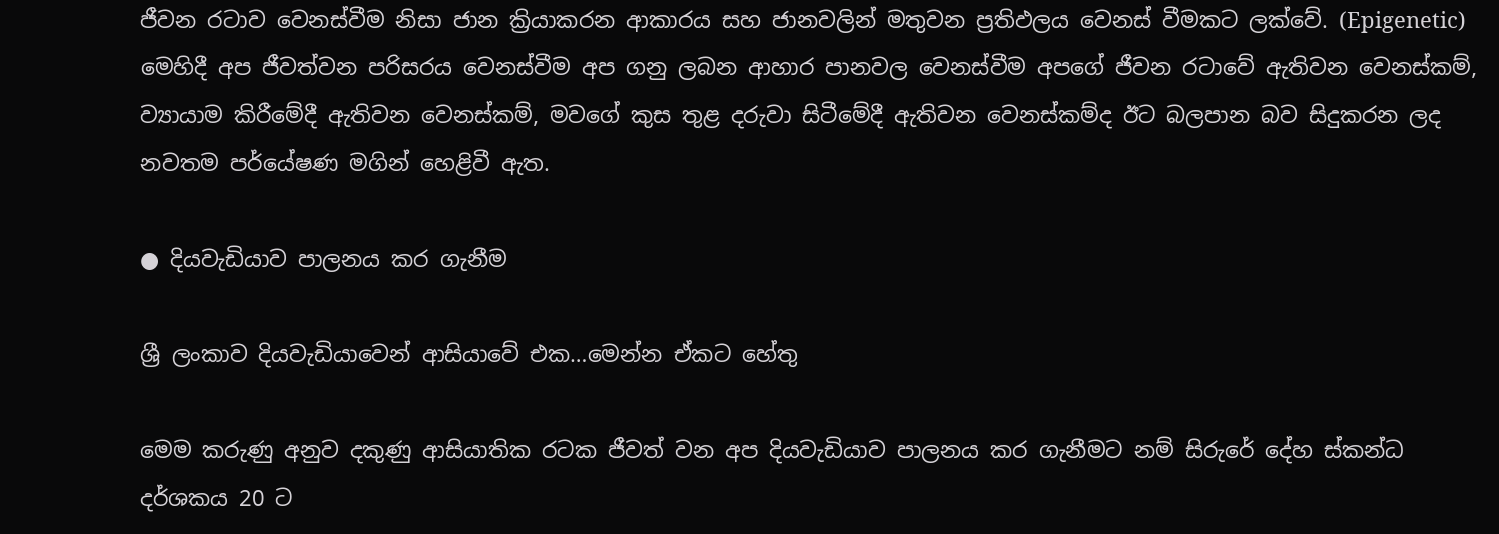ජීවන රටාව වෙනස්වීම නිසා ජාන ක්‍රියාකරන ආකාරය සහ ජානවලින් මතුවන ප්‍රතිඵලය වෙනස් වීමකට ලක්වේ. (Epigenetic) මෙහිදී අප ජීවත්වන පරිසරය වෙනස්වීම අප ගනු ලබන ආහාර පානවල වෙනස්වීම අපගේ ජීවන රටාවේ ඇතිවන වෙනස්කම්, ව්‍යායාම කිරීමේදී ඇතිවන වෙනස්කම්, මවගේ කුස තුළ දරුවා සිටීමේදී ඇතිවන වෙනස්කම්ද ඊට බලපාන බව සිදුකරන ලද නවතම පර්යේෂණ මගින් හෙළිවී ඇත.

● දියවැඩියාව පාලනය කර ගැනීම

ශ්‍රී ලංකාව දියවැඩියාවෙන් ආසියාවේ එක…මෙන්න ඒකට හේතු

මෙම කරුණු අනුව දකුණු ආසියාතික රටක ජීවත් වන අප දියවැඩියාව පාලනය කර ගැනීමට නම් සිරුරේ දේහ ස්කන්ධ දර්ශකය 20 ට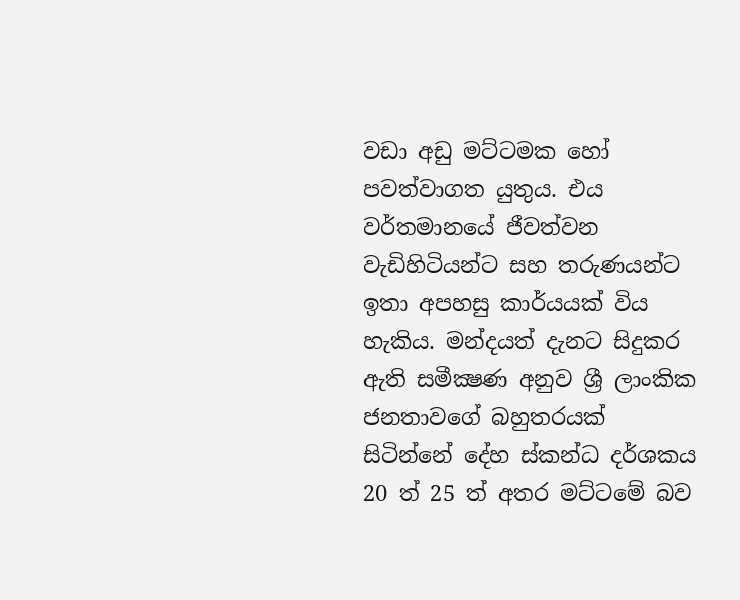වඩා අඩු මට්ටමක හෝ පවත්වාගත යුතුය. එය වර්තමානයේ ජීවත්වන වැඩිහිටියන්ට සහ තරුණයන්ට ඉතා අපහසු කාර්යයක් විය හැකිය. මන්දයත් දැනට සිදුකර ඇති සමීක්‍ෂණ අනුව ශ්‍රී ලාංකික ජනතාවගේ බහුතරයක් සිටින්නේ දේහ ස්කන්ධ දර්ශකය 20 ත් 25 ත් අතර මට්ටමේ බව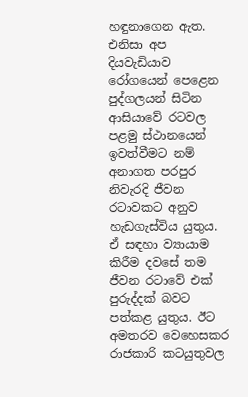හඳුනාගෙන ඇත. එනිසා අප දියවැඩියාව රෝගයෙන් පෙළෙන පුද්ගලයන් සිටින ආසියාවේ රටවල පළමු ස්ථානයෙන් ඉවත්වීමට නම් අනාගත පරපුර නිවැරදි ජීවන රටාවකට අනුව හැඩගැස්විය යුතුය. ඒ සඳහා ව්‍යායාම කිරීම දවසේ තම ජීවන රටාවේ එක් පුරුද්දක් බවට පත්කළ යුතුය. ඊට අමතරව වෙහෙසකර රාජකාරි කටයුතුවල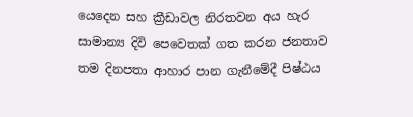යෙදෙන සහ ක්‍රීඩාවල නිරතවන අය හැර සාමාන්‍ය දිවි පෙවෙතක් ගත කරන ජනතාව තම දිනපතා ආහාර පාන ගැනීමේදී පිෂ්ඨය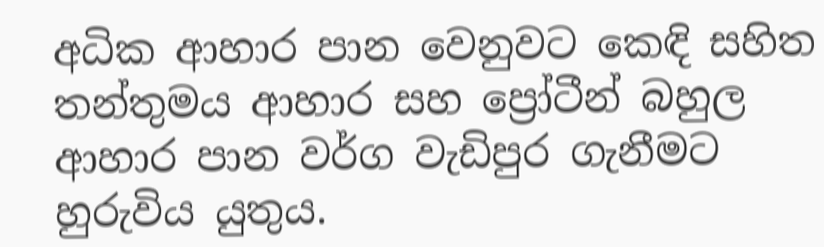අධික ආහාර පාන වෙනුවට කෙඳි සහිත තන්තුමය ආහාර සහ ප්‍රෝටීන් බහුල ආහාර පාන වර්ග වැඩිපුර ගැනීමට හුරුවිය යුතුය.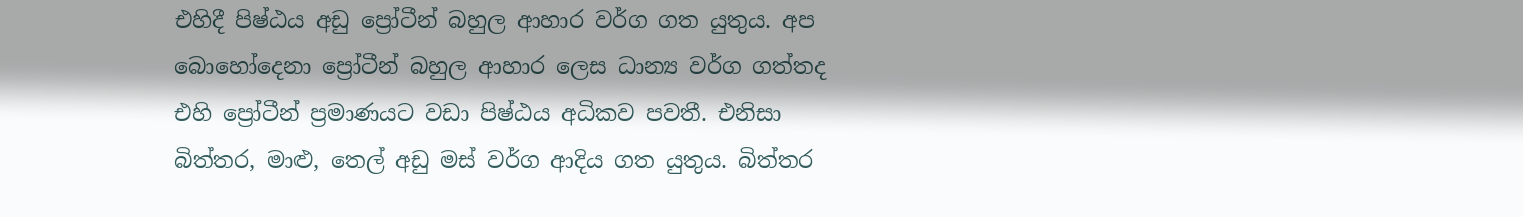එහිදී පිෂ්ඨය අඩු ප්‍රෝටීන් බහුල ආහාර වර්ග ගත යුතුය. අප බොහෝදෙනා ප්‍රෝටීන් බහුල ආහාර ලෙස ධාන්‍ය වර්ග ගත්තද එහි ප්‍රෝටීන් ප්‍රමාණයට වඩා පිෂ්ඨය අධිකව පවතී. එනිසා බිත්තර, මාළු, තෙල් අඩු මස් වර්ග ආදිය ගත යුතුය. බිත්තර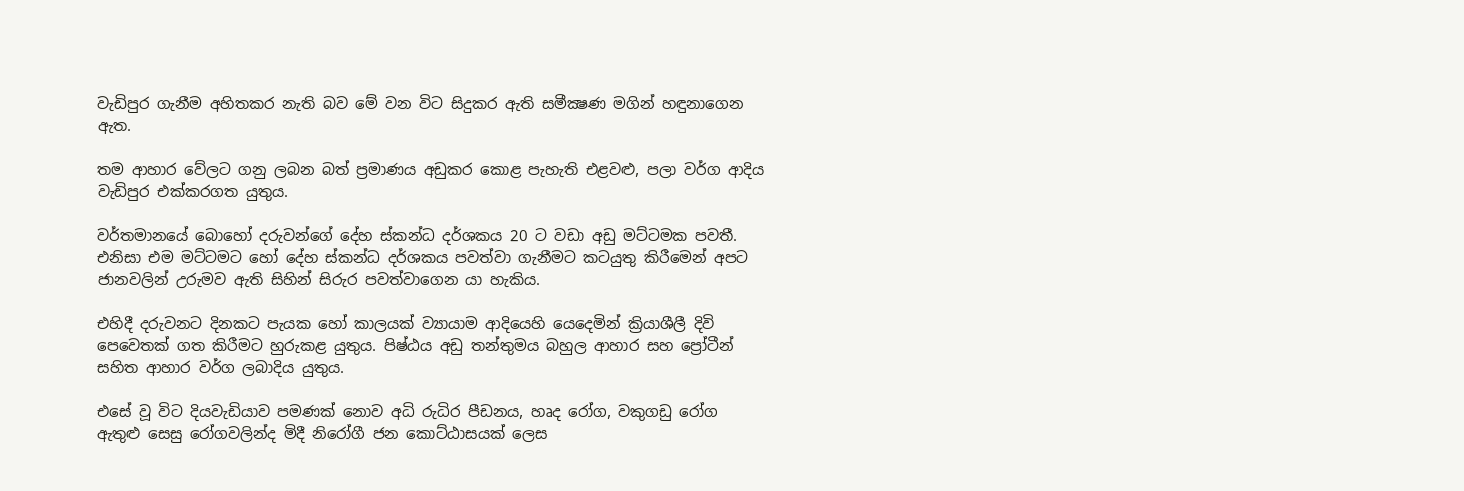වැඩිපුර ගැනීම අහිතකර නැති බව මේ වන විට සිදුකර ඇති සමීක්‍ෂණ මගින් හඳුනාගෙන ඇත.

තම ආහාර වේලට ගනු ලබන බත් ප්‍රමාණය අඩුකර කොළ පැහැති එළවළු, පලා වර්ග ආදිය වැඩිපුර එක්කරගත යුතුය.

වර්තමානයේ බොහෝ දරුවන්ගේ දේහ ස්කන්ධ දර්ශකය 20 ට වඩා අඩු මට්ටමක පවතී. එනිසා එම මට්ටමට හෝ දේහ ස්කන්ධ දර්ශකය පවත්වා ගැනීමට කටයුතු කිරීමෙන් අපට ජානවලින් උරුමව ඇති සිහින් සිරුර පවත්වාගෙන යා හැකිය.

එහිදී දරුවනට දිනකට පැයක හෝ කාලයක් ව්‍යායාම ආදියෙහි යෙදෙමින් ක්‍රියාශීලී දිවි පෙවෙතක් ගත කිරීමට හුරුකළ යුතුය. පිෂ්ඨය අඩු තන්තුමය බහුල ආහාර සහ ප්‍රෝටීන් සහිත ආහාර වර්ග ලබාදිය යුතුය.

එසේ වූ විට දියවැඩියාව පමණක් නොව අධි රුධිර පීඩනය, හෘද රෝග, වකුගඩු රෝග ඇතුළු සෙසු රෝගවලින්ද මිදී නිරෝගී ජන කොට්ඨාසයක් ලෙස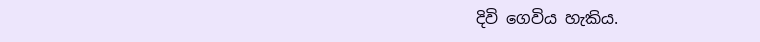දිවි ගෙවිය හැකිය.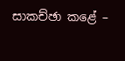සාකච්ඡා කළේ –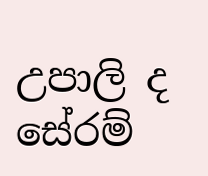උපාලි ද සේරම්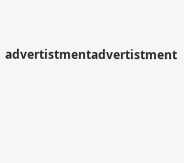advertistmentadvertistment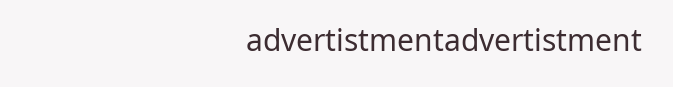advertistmentadvertistment